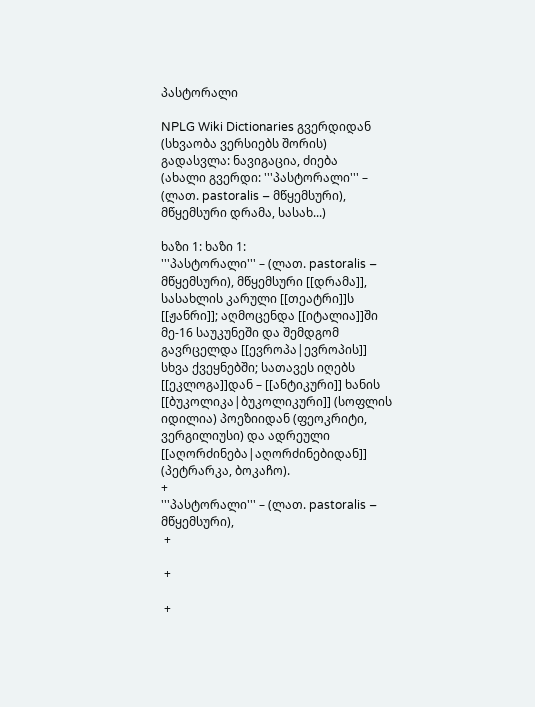პასტორალი

NPLG Wiki Dictionaries გვერდიდან
(სხვაობა ვერსიებს შორის)
გადასვლა: ნავიგაცია, ძიება
(ახალი გვერდი: '''პასტორალი''' – (ლათ. pastoralis – მწყემსური), მწყემსური დრამა, სასახ...)

ხაზი 1: ხაზი 1:
'''პასტორალი''' – (ლათ. pastoralis – მწყემსური), მწყემსური [[დრამა]], სასახლის კარული [[თეატრი]]ს [[ჟანრი]]; აღმოცენდა [[იტალია]]ში მე-16 საუკუნეში და შემდგომ გავრცელდა [[ევროპა|ევროპის]] სხვა ქვეყნებში; სათავეს იღებს [[ეკლოგა]]დან – [[ანტიკური]] ხანის [[ბუკოლიკა|ბუკოლიკური]] (სოფლის იდილია) პოეზიიდან (ფეოკრიტი, ვერგილიუსი) და ადრეული [[აღორძინება|აღორძინებიდან]] (პეტრარკა, ბოკაჩო).
+
'''პასტორალი''' – (ლათ. pastoralis – მწყემსური),
 +

 +

 +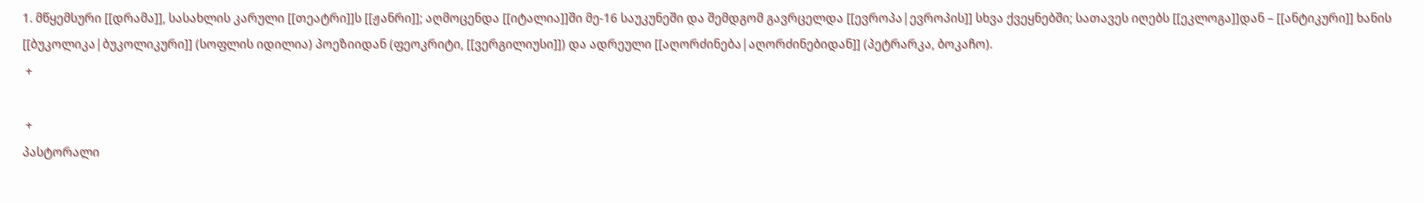1. მწყემსური [[დრამა]], სასახლის კარული [[თეატრი]]ს [[ჟანრი]]; აღმოცენდა [[იტალია]]ში მე-16 საუკუნეში და შემდგომ გავრცელდა [[ევროპა|ევროპის]] სხვა ქვეყნებში; სათავეს იღებს [[ეკლოგა]]დან – [[ანტიკური]] ხანის [[ბუკოლიკა|ბუკოლიკური]] (სოფლის იდილია) პოეზიიდან (ფეოკრიტი, [[ვერგილიუსი]]) და ადრეული [[აღორძინება|აღორძინებიდან]] (პეტრარკა, ბოკაჩო).
 +

 +
პასტორალი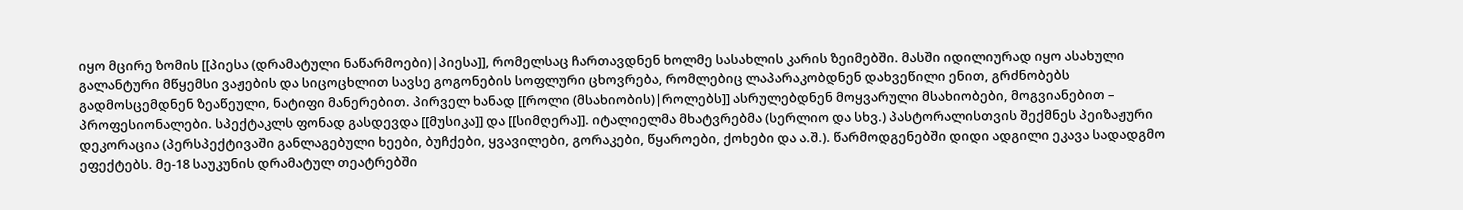იყო მცირე ზომის [[პიესა (დრამატული ნაწარმოები)|პიესა]], რომელსაც ჩართავდნენ ხოლმე სასახლის კარის ზეიმებში. მასში იდილიურად იყო ასახული გალანტური მწყემსი ვაჟების და სიცოცხლით სავსე გოგონების სოფლური ცხოვრება, რომლებიც ლაპარაკობდნენ დახვეწილი ენით, გრძნობებს გადმოსცემდნენ ზეაწეული, ნატიფი მანერებით. პირველ ხანად [[როლი (მსახიობის)|როლებს]] ასრულებდნენ მოყვარული მსახიობები, მოგვიანებით – პროფესიონალები. სპექტაკლს ფონად გასდევდა [[მუსიკა]] და [[სიმღერა]]. იტალიელმა მხატვრებმა (სერლიო და სხვ.) პასტორალისთვის შექმნეს პეიზაჟური დეკორაცია (პერსპექტივაში განლაგებული ხეები, ბუჩქები, ყვავილები, გორაკები, წყაროები, ქოხები და ა.შ.). წარმოდგენებში დიდი ადგილი ეკავა სადადგმო ეფექტებს. მე-18 საუკუნის დრამატულ თეატრებში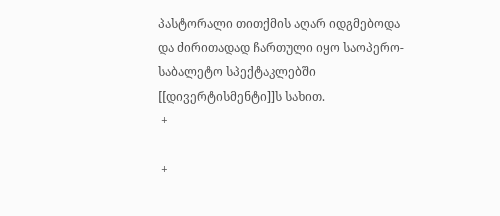პასტორალი თითქმის აღარ იდგმებოდა და ძირითადად ჩართული იყო საოპერო-საბალეტო სპექტაკლებში [[დივერტისმენტი]]ს სახით.
 +

 +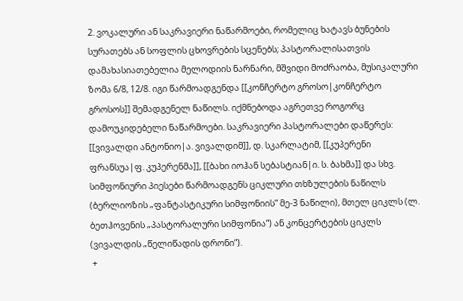2. ვოკალური ან საკრავიერი ნაწარმოები, რომელიც ხატავს ბუნების სურათებს ან სოფლის ცხოვრების სცენებს; პასტორალისათვის დამახასიათებელია მელოდიის ნარნარი, მშვიდი მოძრაობა, მუსიკალური ზომა 6/8, 12/8. იგი წარმოადგენდა [[კონჩერტო გროსო|კონჩერტო გროსოს]] შემადგენელ ნაწილს. იქმნებოდა აგრეთვე როგორც დამოუკიდებელი ნაწარმოები. საკრავიერი პასტორალები დაწერეს: [[ვივალდი ანტონიო|ა. ვივალდიმ]], დ. სკარლატიმ, [[კუპერენი ფრანსუა|ფ. კუპერენმა]], [[ბახი იოჰან სებასტიან|ი. ს. ბახმა]] და სხვ. სიმფონიური პიესები წარმოადგენს ციკლური თხზულების ნაწილს (ბერლიოზის „ფანტასტიკური სიმფონიის“ მე-3 ნაწილი), მთელ ციკლს (ლ. ბეთჰოვენის „პასტორალური სიმფონია“) ან კონცერტების ციკლს (ვივალდის „წელიწადის დრონი“).
 +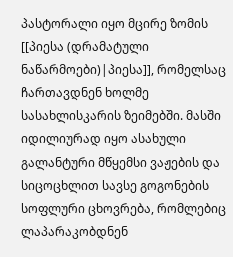პასტორალი იყო მცირე ზომის [[პიესა (დრამატული ნაწარმოები)|პიესა]], რომელსაც ჩართავდნენ ხოლმე სასახლისკარის ზეიმებში. მასში იდილიურად იყო ასახული გალანტური მწყემსი ვაჟების და სიცოცხლით სავსე გოგონების სოფლური ცხოვრება, რომლებიც ლაპარაკობდნენ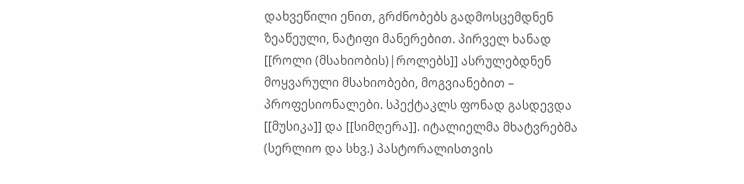დახვეწილი ენით, გრძნობებს გადმოსცემდნენ ზეაწეული, ნატიფი მანერებით. პირველ ხანად [[როლი (მსახიობის)|როლებს]] ასრულებდნენ მოყვარული მსახიობები, მოგვიანებით – პროფესიონალები. სპექტაკლს ფონად გასდევდა [[მუსიკა]] და [[სიმღერა]]. იტალიელმა მხატვრებმა (სერლიო და სხვ.) პასტორალისთვის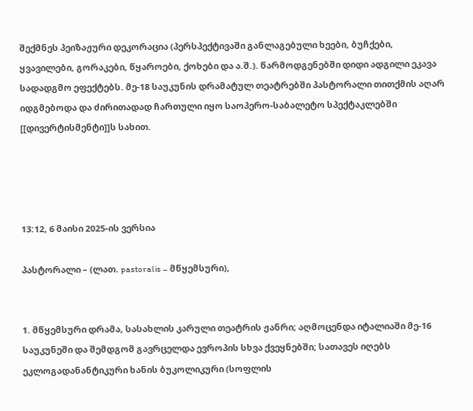შექმნეს პეიზაჟური დეკორაცია (პერსპექტივაში განლაგებული ხეები, ბუჩქები, ყვავილები, გორაკები, წყაროები, ქოხები და ა.შ.). წარმოდგენებში დიდი ადგილი ეკავა სადადგმო ეფექტებს. მე-18 საუკუნის დრამატულ თეატრებში პასტორალი თითქმის აღარ იდგმებოდა და ძირითადად ჩართული იყო საოპერო-საბალეტო სპექტაკლებში [[დივერტისმენტი]]ს სახით.




13:12, 6 მაისი 2025-ის ვერსია

პასტორალი – (ლათ. pastoralis – მწყემსური),


1. მწყემსური დრამა, სასახლის კარული თეატრის ჟანრი; აღმოცენდა იტალიაში მე-16 საუკუნეში და შემდგომ გავრცელდა ევროპის სხვა ქვეყნებში; სათავეს იღებს ეკლოგადანანტიკური ხანის ბუკოლიკური (სოფლის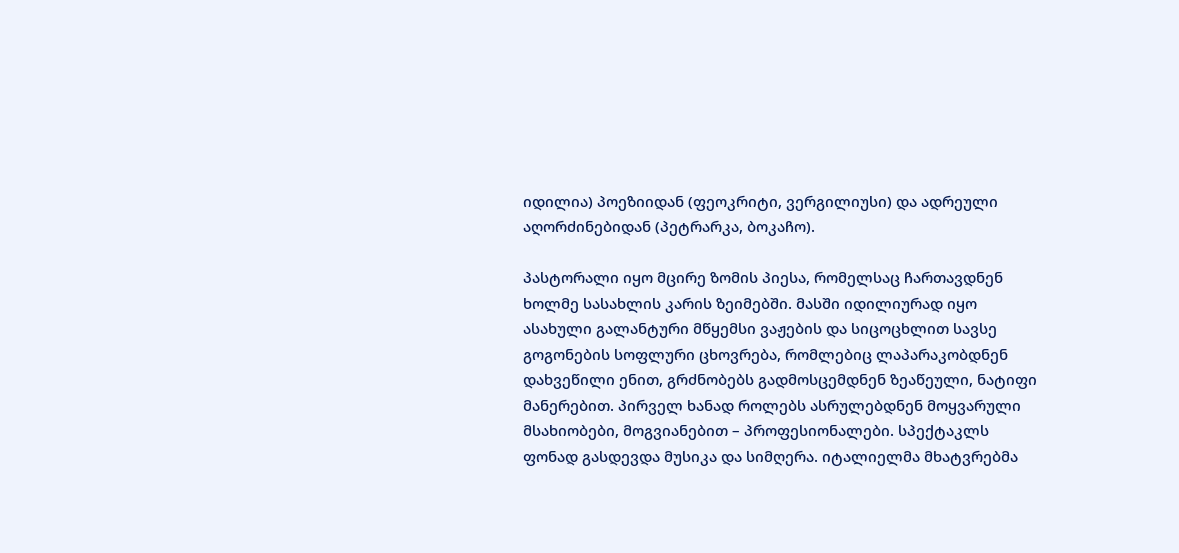იდილია) პოეზიიდან (ფეოკრიტი, ვერგილიუსი) და ადრეული აღორძინებიდან (პეტრარკა, ბოკაჩო).

პასტორალი იყო მცირე ზომის პიესა, რომელსაც ჩართავდნენ ხოლმე სასახლის კარის ზეიმებში. მასში იდილიურად იყო ასახული გალანტური მწყემსი ვაჟების და სიცოცხლით სავსე გოგონების სოფლური ცხოვრება, რომლებიც ლაპარაკობდნენ დახვეწილი ენით, გრძნობებს გადმოსცემდნენ ზეაწეული, ნატიფი მანერებით. პირველ ხანად როლებს ასრულებდნენ მოყვარული მსახიობები, მოგვიანებით – პროფესიონალები. სპექტაკლს ფონად გასდევდა მუსიკა და სიმღერა. იტალიელმა მხატვრებმა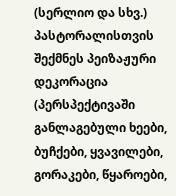(სერლიო და სხვ.) პასტორალისთვის შექმნეს პეიზაჟური დეკორაცია (პერსპექტივაში განლაგებული ხეები, ბუჩქები, ყვავილები, გორაკები, წყაროები,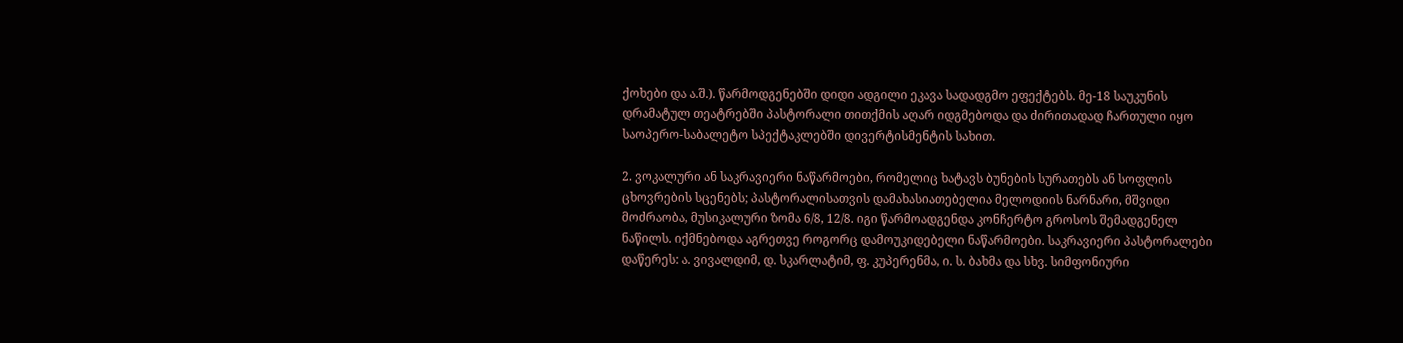ქოხები და ა.შ.). წარმოდგენებში დიდი ადგილი ეკავა სადადგმო ეფექტებს. მე-18 საუკუნის დრამატულ თეატრებში პასტორალი თითქმის აღარ იდგმებოდა და ძირითადად ჩართული იყო საოპერო-საბალეტო სპექტაკლებში დივერტისმენტის სახით.

2. ვოკალური ან საკრავიერი ნაწარმოები, რომელიც ხატავს ბუნების სურათებს ან სოფლის ცხოვრების სცენებს; პასტორალისათვის დამახასიათებელია მელოდიის ნარნარი, მშვიდი მოძრაობა, მუსიკალური ზომა 6/8, 12/8. იგი წარმოადგენდა კონჩერტო გროსოს შემადგენელ ნაწილს. იქმნებოდა აგრეთვე როგორც დამოუკიდებელი ნაწარმოები. საკრავიერი პასტორალები დაწერეს: ა. ვივალდიმ, დ. სკარლატიმ, ფ. კუპერენმა, ი. ს. ბახმა და სხვ. სიმფონიური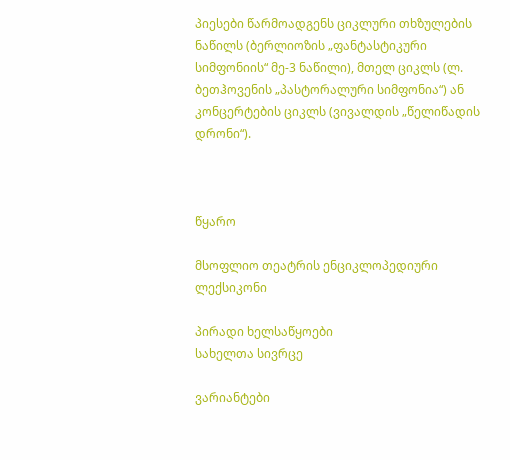პიესები წარმოადგენს ციკლური თხზულების ნაწილს (ბერლიოზის „ფანტასტიკური სიმფონიის“ მე-3 ნაწილი), მთელ ციკლს (ლ. ბეთჰოვენის „პასტორალური სიმფონია“) ან კონცერტების ციკლს (ვივალდის „წელიწადის დრონი“).



წყარო

მსოფლიო თეატრის ენციკლოპედიური ლექსიკონი

პირადი ხელსაწყოები
სახელთა სივრცე

ვარიანტები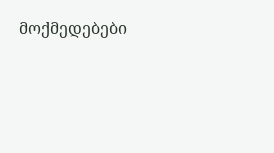მოქმედებები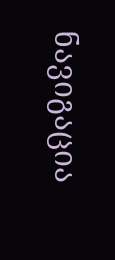ნავიგაცია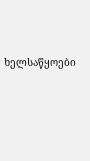ხელსაწყოები